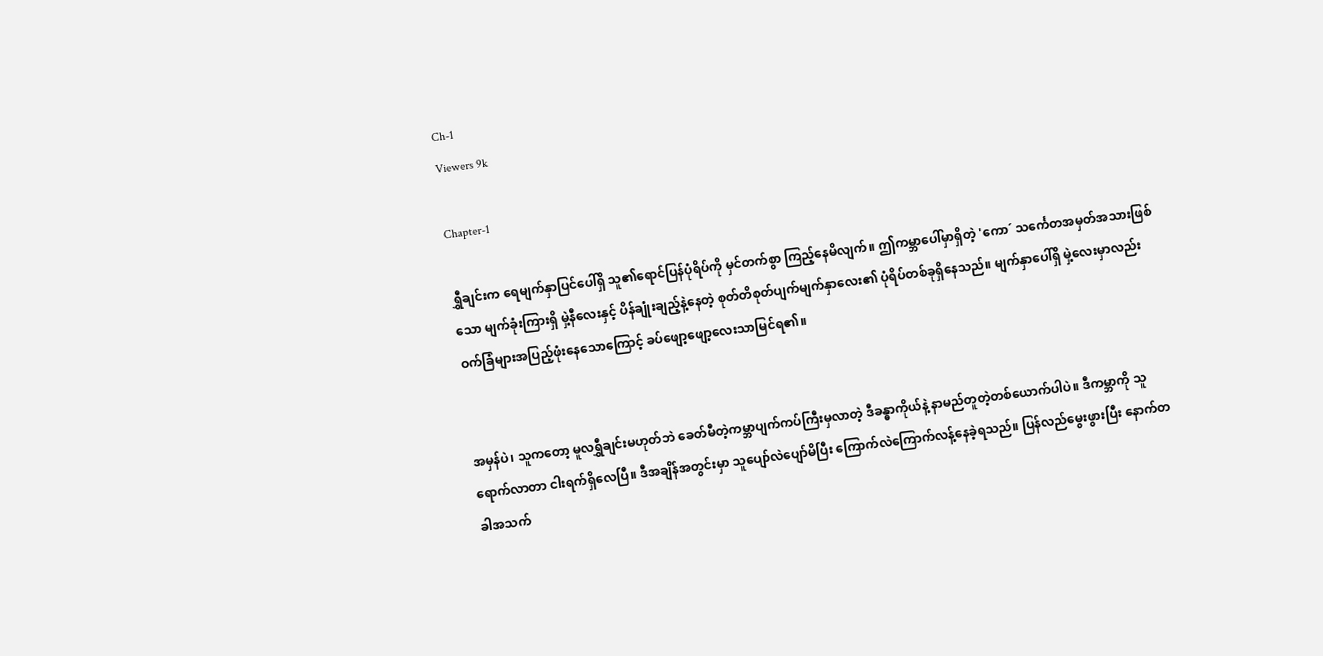Ch-1
Viewers 9k

Chapter-1

ရွှီချင်းက ရေမျက်နှာပြင်ပေါ်ရှိ သူ၏ရောင်ပြန်ပုံရိပ်ကို မှင်တက်စွာ ကြည့်နေမိလျက်။ ဤကမ္ဘာပေါ်မှာရှိတဲ့ 'ကော´ သင်္ကေတအမှတ်အသားဖြစ်သော မျက်ခုံးကြားရှိ မှဲ့နီလေးနှင့် ပိန်ချုံးချည့်နဲ့နေတဲ့ စုတ်တိစုတ်ပျက်မျက်နှာလေး၏ ပုံရိပ်တစ်ခုရှိနေသည်။ မျက်နှာပေါ်ရှိ မှဲ့လေးမှာလည်း ဝက်ခြံများအပြည့်ဖုံးနေသောကြောင့် ခပ်ဖျော့ဖျော့လေးသာမြင်ရ၏။


အမှန်ပဲ၊ သူကတော့ မူလရွှီချင်းမဟုတ်ဘဲ ခေတ်မီတဲ့ကမ္ဘာပျက်ကပ်ကြီးမှလာတဲ့ ဒီခန္ဓာကိုယ်နဲ့ နာမည်တူတဲ့တစ်ယောက်ပါပဲ။ ဒီကမ္ဘာကို သူရောက်လာတာ ငါးရက်ရှိလေပြီ။ ဒီအချိန်အတွင်းမှာ သူပျော်လဲပျော်မိပြီး ကြောက်လဲကြောက်လန့်နေခဲ့ရသည်။ ပြန်လည်မွေးဖွားပြီး နောက်တခါအသက်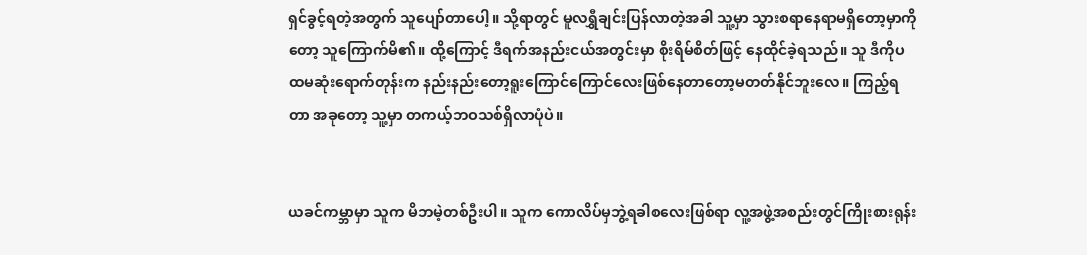ရှင်ခွင့်ရတဲ့အတွက် သူပျော်တာပေါ့။ သို့ရာတွင် မူလရွှီချင်းပြန်လာတဲ့အခါ သူ့မှာ သွားစရာနေရာမရှိတော့မှာကိုတော့ သူကြောက်မိ၏။ ထို့ကြောင့် ဒီရက်အနည်းငယ်အတွင်းမှာ စိုးရိမ်စိတ်ဖြင့် နေထိုင်ခဲ့ရသည်။ သူ ဒီကိုပထမဆုံးရောက်တုန်းက နည်းနည်းတော့ရူးကြောင်ကြောင်လေးဖြစ်နေတာတော့မတတ်နိုင်ဘူးလေ။ ကြည့်ရတာ အခုတော့ သူ့မှာ တကယ့်ဘဝသစ်ရှိလာပုံပဲ။


ယခင်ကမ္ဘာမှာ သူက မိဘမဲ့တစ်ဦးပါ။ သူက ကောလိပ်မှဘွဲ့ရခါစလေးဖြစ်ရာ လူ့အဖွဲ့အစည်းတွင်ကြိုးစားရုန်း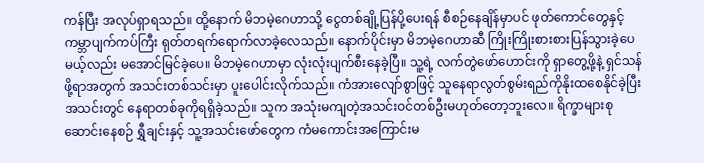ကန်ပြီး အလုပ်ရှာရသည်။ ထို့နောက် မိဘမဲ့ဂေဟာသို့ ငွေတစ်ချို့ပြန်ပို့ပေးရန် စီစဉ်နေချိန်မှာပင် ဖုတ်ကောင်တွေနှင့် ကမ္ဘာပျက်ကပ်ကြီး ရုတ်တရက်ရောက်လာခဲ့လေသည်။ နောက်ပိုင်းမှာ မိဘမဲ့ဂေဟာဆီ ကြိုးကြိုးစားစားပြန်သွားခဲ့ပေမယ့်လည်း မအောင်မြင်ခဲ့ပေ။ မိဘမဲ့ဂေဟာမှာ လုံးလုံးပျက်စီးနေခဲ့ပြီ။ သူ့ရဲ့ လက်တွဲဖော်ဟောင်းကို ရှာတွေ့ဖို့နဲ့ ရှင်သန်ဖို့ရာအတွက် အသင်းတစ်သင်းမှာ ပူးပေါင်းလိုက်သည်။ ကံအားလျော်စွာဖြင့် သူနေရာလွတ်စွမ်းရည်ကိုနိုးထစေနိုင်ခဲ့ပြီး အသင်းတွင် နေရာတစ်ခုကိုရရှိခဲ့သည်။ သူက အသုံးမကျတဲ့အသင်းဝင်တစ်ဦးမဟုတ်တော့ဘူးလေ။ ရိက္ခာများစုဆောင်းနေစဉ် ရွှီချင်းနှင့် သူ့အသင်းဖော်တွေက ကံမကောင်းအကြောင်းမ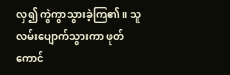လှ၍ ကွဲကွာသွားခဲ့ကြ၏။ သူလမ်းပျောက်သွားကာ ဖုတ်ကောင်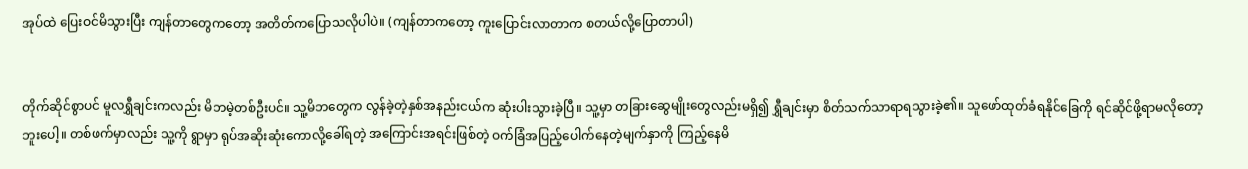အုပ်ထဲ ပြေးဝင်မိသွားပြီး ကျန်တာတွေကတော့ အတိတ်ကပြောသလိုပါပဲ။ (ကျန်တာကတော့ ကူးပြောင်းလာတာက စတယ်လို့ပြောတာပါ)


တိုက်ဆိုင်စွာပင် မူလရွှီချင်းကလည်း မိဘမဲ့တစ်ဦးပင်။ သူ့မိဘတွေက လွန်ခဲ့တဲ့နှစ်အနည်းငယ်က ဆုံးပါးသွားခဲ့ပြီ။ သူ့မှာ တခြားဆွေမျိုးတွေလည်းမရှိ၍ ရွှီချင်းမှာ စိတ်သက်သာရာရသွားခဲ့၏။ သူဖော်ထုတ်ခံရနိုင်ခြေကို ရင်ဆိုင်ဖို့ရာမလိုတော့ဘူးပေါ့။ တစ်ဖက်မှာလည်း သူ့ကို ရွာမှာ ရုပ်အဆိုးဆုံးကောလို့ခေါ်ရတဲ့ အကြောင်းအရင်းဖြစ်တဲ့ ဝက်ခြံအပြည့်ပေါက်နေတဲ့မျက်နှာကို ကြည့်နေမိ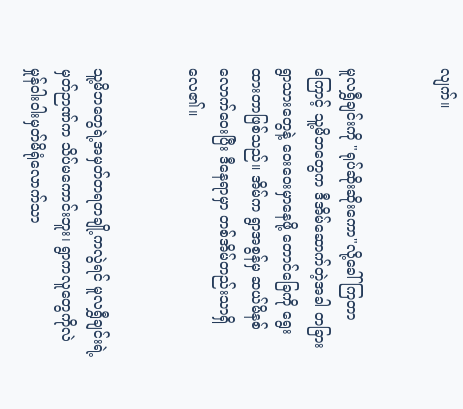လျက်။


မူလရွှီချင်းကို "ရုပ်ဆိုးဆိုးကော"လို့ခေါ်ကြတာကြောင့် သူ့မိဘတွေက ဒီအိမ်ဆောက်တဲ့အခါ တခြားရွာသားတွေနဲ့ ဝေးဝေးမှာနေဖို့ တောင်ခြေကို ရွေးထားတာဖြစ်သည်။ အိမ်က ရွာအစွန်မှ ဆယ်မိနစ်လောက်ဝေးပြီး ဒီနေရာမှာ တစ်အိမ်တည်းသာရှိလေ၏။


သူ့မိဘတွေရဲ့အမှတ်တရတချို့ကလွဲရင် မူလရွှီချင်းရဲ့မှတ်ဉာဏ်က သိပ်မကောင်းဘူး၊ ရွာကလူတွေကိုလဲ မှုန်ဝါးဝါးမှတ်မိရုံလောက်သာ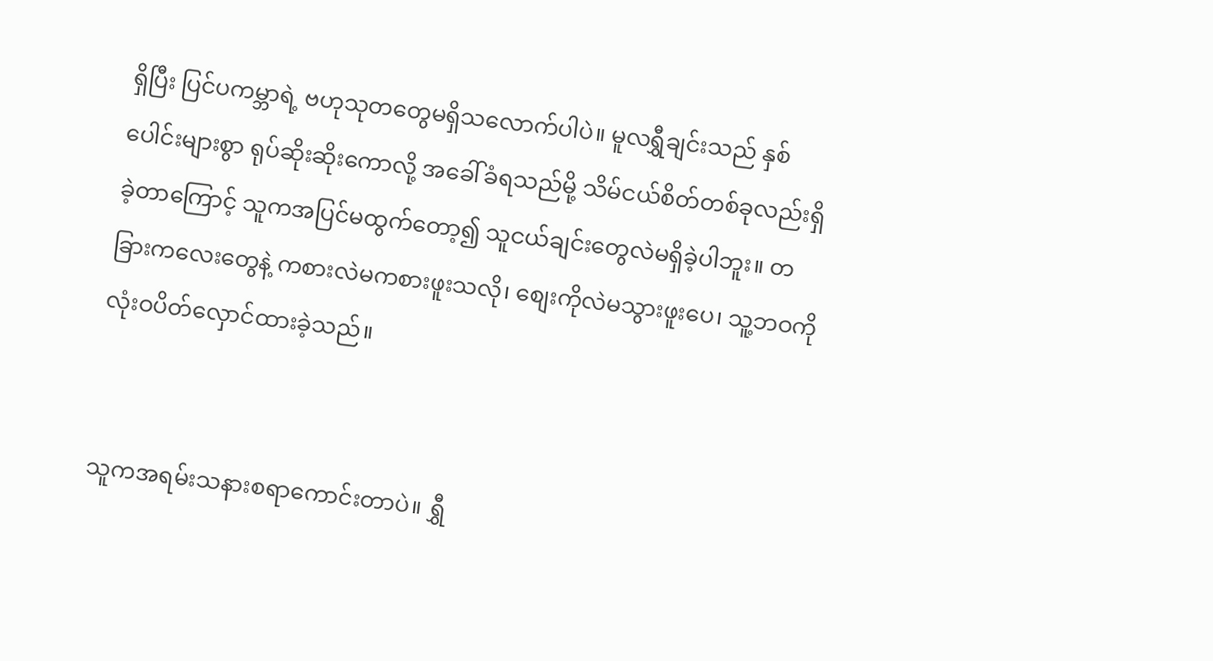ရှိပြီး ပြင်ပကမ္ဘာရဲ့ ဗဟုသုတတွေမရှိသလောက်ပါပဲ။ မူလရွှီချင်းသည် နှစ်ပေါင်းများစွာ ရုပ်ဆိုးဆိုးကောလို့ အခေါ်ခံရသည်မို့ သိမ်ငယ်စိတ်တစ်ခုလည်းရှိခဲ့တာကြောင့် သူကအပြင်မထွက်တော့၍ သူငယ်ချင်းတွေလဲမရှိခဲ့ပါဘူး။ တခြားကလေးတွေနဲ့ ကစားလဲမကစားဖူးသလို၊ စျေးကိုလဲမသွားဖူးပေ၊ သူ့ဘဝကို လုံးဝပိတ်လှောင်ထားခဲ့သည်။


သူကအရမ်းသနားစရာကောင်းတာပဲ။ ရွှီ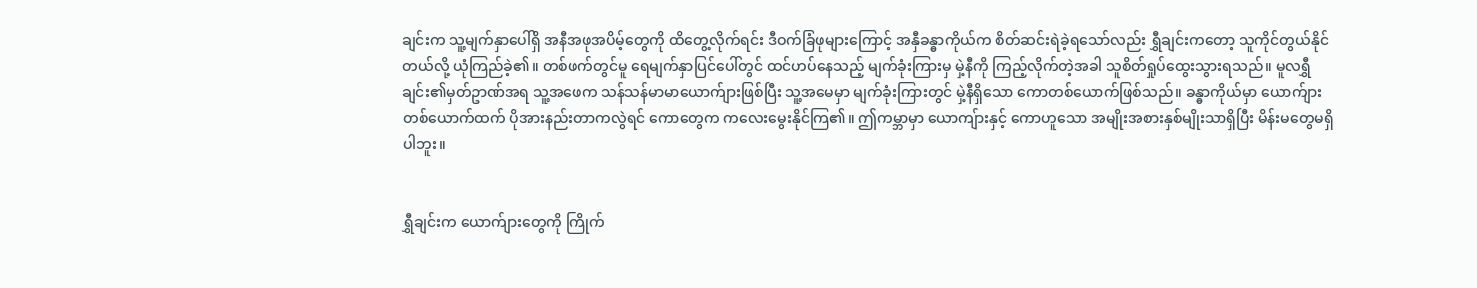ချင်းက သူ့မျက်နှာပေါ်ရှိ အနီအဖုအပိမ့်တွေကို ထိတွေ့လိုက်ရင်း ဒီဝက်ခြံဖုများကြောင့် အနှီခန္ဓာကိုယ်က စိတ်ဆင်းရဲခဲ့ရသော်လည်း ရွှီချင်းကတော့ သူကိုင်တွယ်နိုင်တယ်လို့ ယုံကြည်ခဲ့၏။ တစ်ဖက်တွင်မူ ရေမျက်နှာပြင်ပေါ်တွင် ထင်ဟပ်နေသည့် မျက်ခုံးကြားမှ မှဲ့နီကို ကြည့်လိုက်တဲ့အခါ သူစိတ်ရှုပ်ထွေးသွားရသည်။ မူလရွှီချင်း၏မှတ်ဥာဏ်အရ သူ့အဖေက သန်သန်မာမာယောက်ျားဖြစ်ပြီး သူ့အမေမှာ မျက်ခုံးကြားတွင် မှဲ့နီရှိသော ကောတစ်ယောက်ဖြစ်သည်။ ခန္ဓာကိုယ်မှာ ယောက်ျားတစ်ယောက်ထက် ပိုအားနည်းတာကလွဲရင် ကောတွေက ကလေးမွေးနိုင်ကြ၏။ ဤကမ္ဘာမှာ ယောကျ်ားနှင့် ကောဟူသော အမျိုးအစားနှစ်မျိုးသာရှိပြီး မိန်းမတွေမရှိပါဘူး။


ရွှီချင်းက ယောက်ျားတွေကို ကြိုက်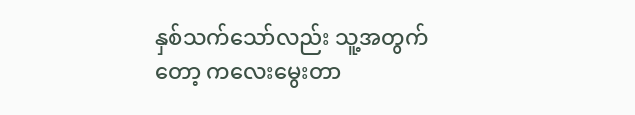နှစ်သက်သော်လည်း သူ့အတွက်တော့ ကလေးမွေးတာ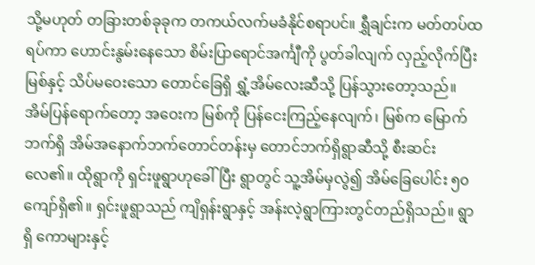သို့မဟုတ် တခြားတစ်ခုခုက တကယ်လက်မခံနိုင်စရာပင်။ ရွှီချင်းက မတ်တပ်ထရပ်ကာ ဟောင်းနွမ်းနေသော စိမ်းပြာရောင်အင်္ကျီကို ပွတ်ခါလျက် လှည့်လိုက်ပြီး မြစ်နှင့် သိပ်မဝေးသော တောင်ခြေရှိ ရွှံ့အိမ်လေးဆီသို့ ပြန်သွားတော့သည်။ အိမ်ပြန်ရောက်တော့ အဝေးက မြစ်ကို ပြန်ငေးကြည့်နေလျက်၊ မြစ်က မြောက်ဘက်ရှိ အိမ်အနောက်ဘက်တောင်တန်းမှ တောင်ဘက်ရှိရွာဆီသို့ စီးဆင်းလေ၏။ ထိုရွာကို ရှင်းဖူရွာဟုခေါ်ပြီး ရွာတွင် သူ့အိမ်မှလွဲ၍ အိမ်ခြေပေါင်း ၅၀ကျော်ရှိ၏။ ရှင်းဖူရွာသည် ကျိရှန်းရွာနှင့် အန်းလဲ့ရွာကြားတွင်တည်ရှိသည်။ ရွာရှိ ကောများနှင့်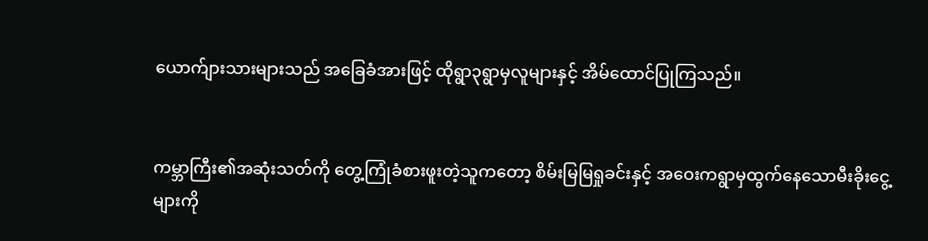ယောက်ျားသားများသည် အခြေခံအားဖြင့် ထိုရွာ၃ရွာမှလူများနှင့် အိမ်ထောင်ပြုကြသည်။


ကမ္ဘာကြီး၏အဆုံးသတ်ကို တွေ့ကြုံခံစားဖူးတဲ့သူကတော့ စိမ်းမြမြရှုခင်းနှင့် အဝေးကရွာမှထွက်နေသောမီးခိုးငွေ့များကို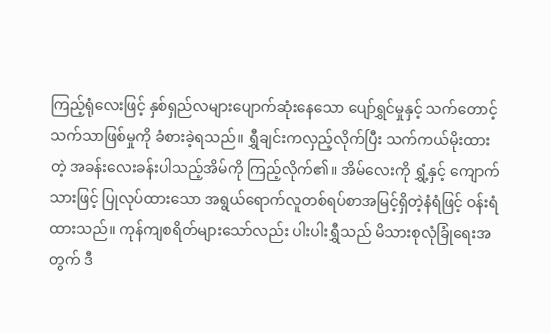ကြည့်ရုံလေးဖြင့် နှစ်ရှည်လများပျောက်ဆုံးနေသော ပျော်ရွှင်မှုနှင့် သက်တောင့်သက်သာဖြစ်မှုကို ခံစားခဲ့ရသည်။ ရွှီချင်းကလှည့်လိုက်ပြီး သက်ကယ်မိုးထားတဲ့ အခန်းလေးခန်းပါသည့်အိမ်ကို ကြည့်လိုက်၏။ အိမ်လေးကို ရွှံ့နှင့် ကျောက်သားဖြင့် ပြုလုပ်ထားသော အရွယ်ရောက်လူတစ်ရပ်စာအမြင့်ရှိတဲ့နံရံဖြင့် ဝန်းရံထားသည်။ ကုန်ကျစရိတ်များသော်လည်း ပါးပါးရွှီသည် မိသားစုလုံခြုံရေးအတွက် ဒီ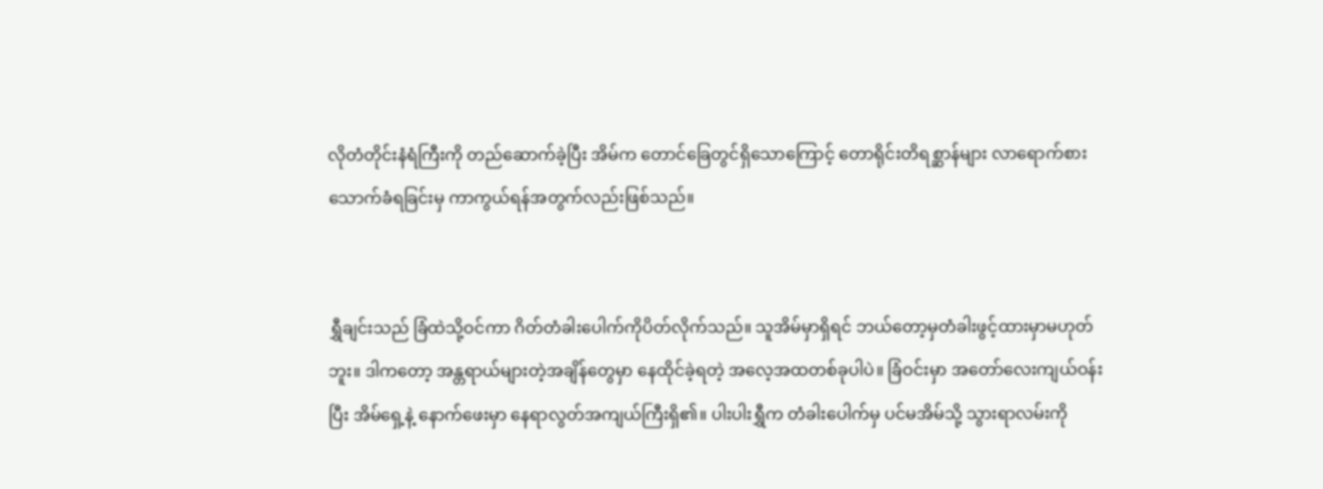လိုတံတိုင်းနံရံကြီးကို တည်ဆောက်ခဲ့ပြီး အိမ်က တောင်ခြေတွင်ရှိသောကြောင့် တောရိုင်းတိရစ္ဆာန်များ လာရောက်စားသောက်ခံရခြင်းမှ ကာကွယ်ရန်အတွက်လည်းဖြစ်သည်။


ရွှီချင်းသည် ခြံထဲသို့ဝင်ကာ ဂိတ်တံခါးပေါက်ကိုပိတ်လိုက်သည်။ သူအိမ်မှာရှိရင် ဘယ်တော့မှတံခါးဖွင့်ထားမှာမဟုတ်ဘူး။ ဒါကတော့ အန္တရာယ်များတဲ့အချိန်တွေမှာ နေထိုင်ခဲ့ရတဲ့ အလေ့အထတစ်ခုပါပဲ။ ခြံဝင်းမှာ အတော်လေးကျယ်ဝန်းပြီး အိမ်ရှေ့နဲ့ နောက်ဖေးမှာ နေရာလွတ်အကျယ်ကြီးရှိ၏။ ပါးပါးရွှီက တံခါးပေါက်မှ ပင်မအိမ်သို့ သွားရာလမ်းကို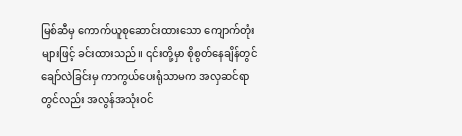မြစ်ဆီမှ ကောက်ယူစုဆောင်းထားသော ကျောက်တုံးများဖြင့် ခင်းထားသည်။ ၎င်းတို့မှာ စိုစွတ်နေချိန်တွင် ချော်လဲခြင်းမှ ကာကွယ်ပေးရုံသာမက အလှဆင်ရာတွင်လည်း အလွန်အသုံးဝင်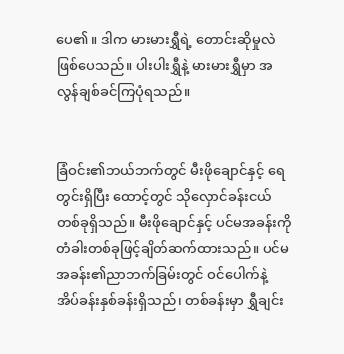ပေ၏။ ဒါက မားမားရွှီရဲ့ တောင်းဆိုမှုလဲဖြစ်ပေသည်။ ပါးပါးရွှီနဲ့ မားမားရွှီမှာ အလွန်ချစ်ခင်ကြပုံရသည်။


ခြံဝင်း၏ဘယ်ဘက်တွင် မီးဖိုချောင်နှင့် ရေတွင်းရှိပြီး ထောင့်တွင် သိုလှောင်ခန်းငယ်တစ်ခုရှိသည်။ မီးဖိုချောင်နှင့် ပင်မအခန်းကို တံခါးတစ်ခုဖြင့်ချိတ်ဆက်ထားသည်။ ပင်မအခန်း၏ညာဘက်ခြမ်းတွင် ဝင်ပေါက်နဲ့ အိပ်ခန်းနှစ်ခန်းရှိသည်၊ တစ်ခန်းမှာ ရွှီချင်း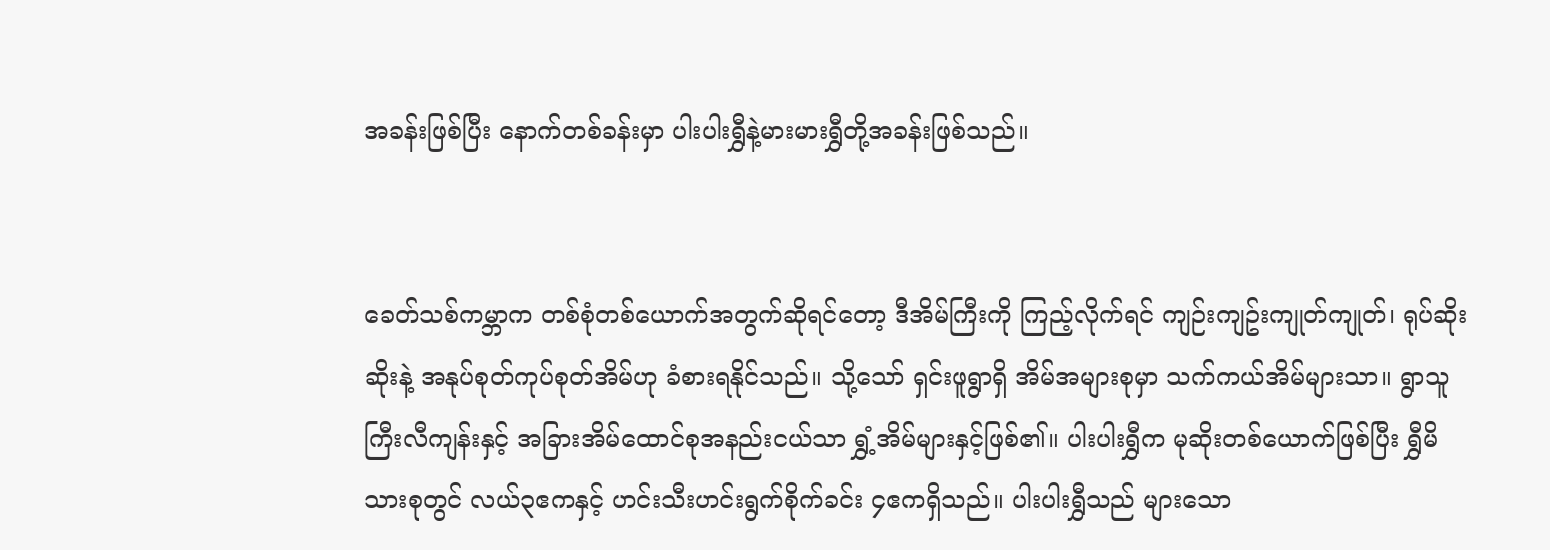အခန်းဖြစ်ပြီး နောက်တစ်ခန်းမှာ ပါးပါးရွှီနဲ့မားမားရွှီတို့အခန်းဖြစ်သည်။


ခေတ်သစ်ကမ္ဘာက တစ်စုံတစ်ယောက်အတွက်ဆိုရင်တော့ ဒီအိမ်ကြီးကို ကြည့်လိုက်ရင် ကျဉ်းကျဥ်းကျုတ်ကျုတ်၊ ရုပ်ဆိုးဆိုးနဲ့ အနုပ်စုတ်ကုပ်စုတ်အိမ်ဟု ခံစားရနိုင်သည်။ သို့သော် ရှင်းဖူရွာရှိ အိမ်အများစုမှာ သက်ကယ်အိမ်များသာ။ ရွာသူကြီးလီကျန်းနှင့် အခြားအိမ်ထောင်စုအနည်းငယ်သာ ရွှံ့အိမ်များနှင့်ဖြစ်၏။ ပါးပါးရွှီက မုဆိုးတစ်ယောက်ဖြစ်ပြီး ရွှီမိသားစုတွင် လယ်၃ဧကနှင့် ဟင်းသီးဟင်းရွက်စိုက်ခင်း ၄ဧကရှိသည်။ ပါးပါးရွှီသည် များသော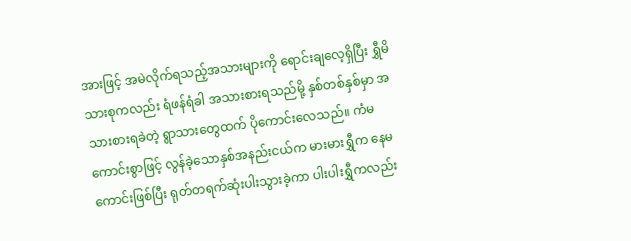အားဖြင့် အမဲလိုက်ရသည့်အသားများကို ရောင်းချလေ့ရှိပြီး ရွှီမိသားစုကလည်း ရံဖန်ရံခါ အသားစားရသည်မို့ နှစ်တစ်နှစ်မှာ အသားစားရခဲတဲ့ ရွာသားတွေထက် ပိုကောင်းလေသည်။ ကံမကောင်းစွာဖြင့် လွန်ခဲ့သောနှစ်အနည်းငယ်က မားမားရွှီက နေမကောင်းဖြစ်ပြီး ရုတ်တရက်ဆုံးပါးသွားခဲ့ကာ ပါးပါးရွှီကလည်း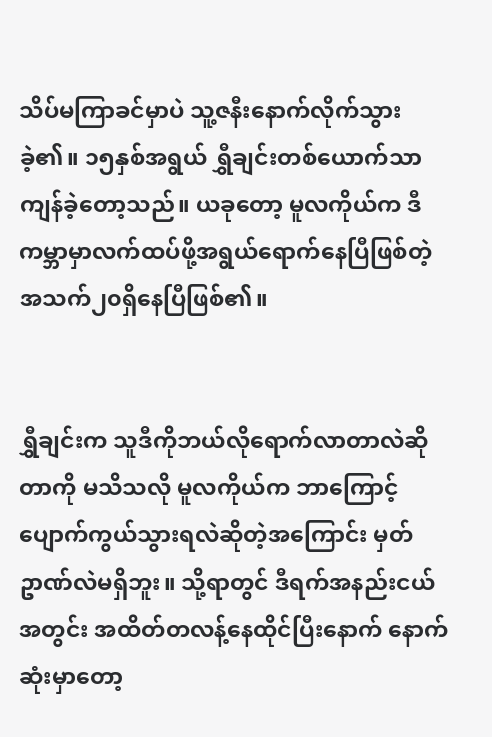သိပ်မကြာခင်မှာပဲ သူ့ဇနီးနောက်လိုက်သွားခဲ့၏။ ၁၅နှစ်အရွယ် ရွှီချင်းတစ်ယောက်သာကျန်ခဲ့တော့သည်။ ယခုတော့ မူလကိုယ်က ဒီကမ္ဘာမှာလက်ထပ်ဖို့အရွယ်ရောက်နေပြီဖြစ်တဲ့ အသက်၂၀ရှိနေပြီဖြစ်၏။


ရွှီချင်းက သူဒီကိုဘယ်လိုရောက်လာတာလဲဆိုတာကို မသိသလို မူလကိုယ်က ဘာကြောင့်ပျောက်ကွယ်သွားရလဲဆိုတဲ့အကြောင်း မှတ်ဥာဏ်လဲမရှိဘူး။ သို့ရာတွင် ဒီရက်အနည်းငယ်အတွင်း အထိတ်တလန့်နေထိုင်ပြီးနောက် နောက်ဆုံးမှာတော့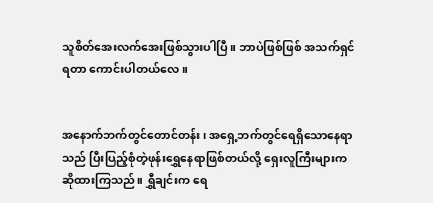သူစိတ်အေးလက်အေးဖြစ်သွားပါပြီ။ ဘာပဲဖြစ်ဖြစ် အသက်ရှင်ရတာ ကောင်းပါတယ်လေ။


အနောက်ဘက်တွင်တောင်တန်း၊ အရှေ့ဘက်တွင်ရေရှိသောနေရာသည် ပြီးပြည့်စုံတဲ့ဖုန်းရွှေနေရာဖြစ်တယ်လို့ ရှေးလူကြီးများက ဆိုထားကြသည်။ ရွှီချင်းက ရေ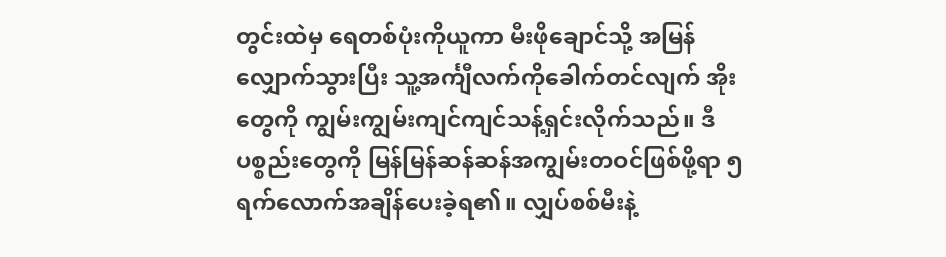တွင်းထဲမှ ရေတစ်ပုံးကိုယူကာ မီးဖိုချောင်သို့ အမြန်လျှောက်သွားပြီး သူ့အင်္ကျီလက်ကိုခေါက်တင်လျက် အိုးတွေကို ကျွမ်းကျွမ်းကျင်ကျင်သန့်ရှင်းလိုက်သည်။ ဒီပစ္စည်းတွေကို မြန်မြန်ဆန်ဆန်အကျွမ်းတဝင်ဖြစ်ဖို့ရာ ၅ရက်လောက်အချိန်ပေးခဲ့ရ၏။ လျှပ်စစ်မီးနဲ့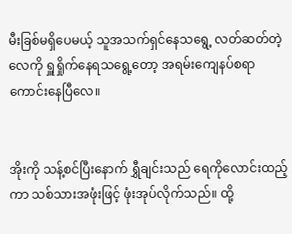မီးခြစ်မရှိပေမယ့် သူအသက်ရှင်နေသရွေ့ လတ်ဆတ်တဲ့လေကို ရှူရှိုက်နေရသရွေ့တော့ အရမ်းကျေနပ်စရာကောင်းနေပြီလေ။


အိုးကို သန့်စင်ပြီးနောက် ရွှီချင်းသည် ရေကိုလောင်းထည့်ကာ သစ်သားအဖုံးဖြင့် ဖုံးအုပ်လိုက်သည်။ ထို့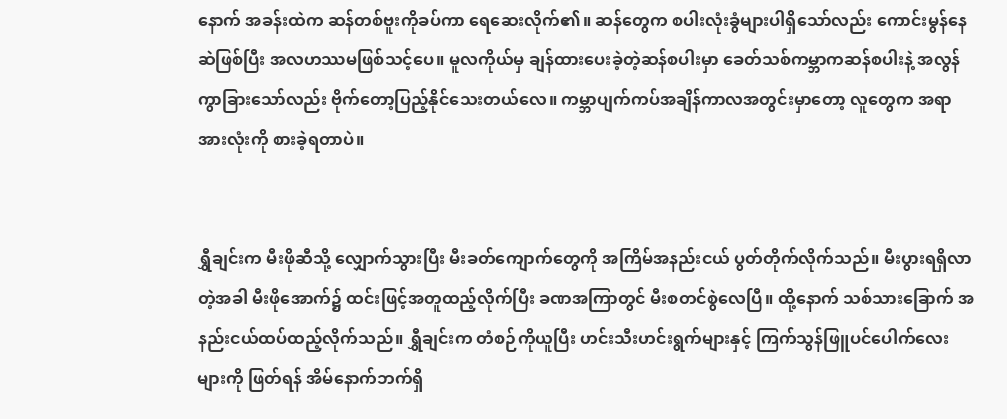နောက် အခန်းထဲက ဆန်တစ်ဗူးကိုခပ်ကာ ရေဆေးလိုက်၏။ ဆန်တွေက စပါးလုံးခွံများပါရှိသော်လည်း ကောင်းမွန်နေဆဲဖြစ်ပြီး အလဟဿမဖြစ်သင့်ပေ။ မူလကိုယ်မှ ချန်ထားပေးခဲ့တဲ့ဆန်စပါးမှာ ခေတ်သစ်ကမ္ဘာကဆန်စပါးနဲ့ အလွန်ကွာခြားသော်လည်း ဗိုက်တော့ပြည့်နိုင်သေးတယ်လေ။ ကမ္ဘာပျက်ကပ်အချိန်ကာလအတွင်းမှာတော့ လူတွေက အရာအားလုံးကို စားခဲ့ရတာပဲ။


ရွှီချင်းက မီးဖိုဆီသို့ လျှောက်သွားပြီး မီးခတ်ကျောက်တွေကို အကြိမ်အနည်းငယ် ပွတ်တိုက်လိုက်သည်။ မီးပွားရရှိလာတဲ့အခါ မီးဖိုအောက်၌ ထင်းဖြင့်အတူထည့်လိုက်ပြီး ခဏအကြာတွင် မီးစတင်စွဲလေပြီ။ ထို့နောက် သစ်သားခြောက် အနည်းငယ်ထပ်ထည့်လိုက်သည်။ ရွှီချင်းက တံစဉ်ကိုယူပြီး ဟင်းသီးဟင်းရွက်များနှင့် ကြက်သွန်ဖြူပင်ပေါက်လေးများကို ဖြတ်ရန် အိမ်နောက်ဘက်ရှိ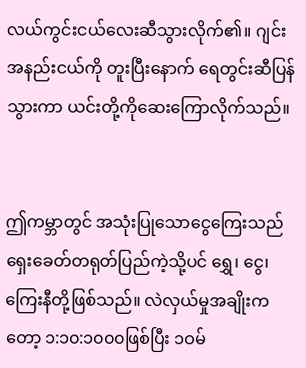လယ်ကွင်းငယ်လေးဆီသွားလိုက်၏။ ဂျင်းအနည်းငယ်ကို တူးပြီးနောက် ရေတွင်းဆီပြန်သွားကာ ယင်းတို့ကိုဆေးကြောလိုက်သည်။


ဤကမ္ဘာတွင် အသုံးပြုသောငွေကြေးသည် ရှေးခေတ်တရုတ်ပြည်ကဲ့သို့ပင် ရွှေ၊ ငွေ၊ ကြေးနီတို့ဖြစ်သည်။ လဲလှယ်မှုအချိုးကတော့ ၁:၁၀:၁၀၀၀ဖြစ်ပြီး ၁ဝမ်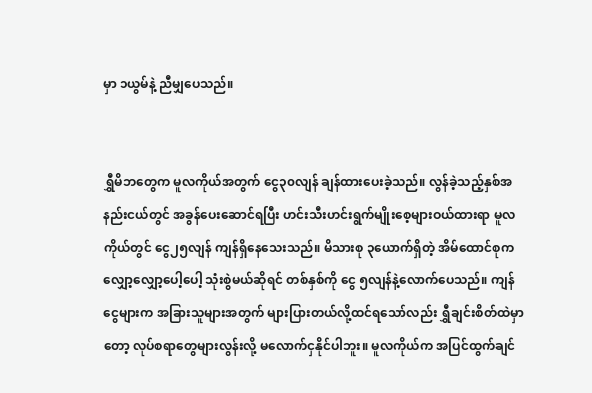မှာ ၁ယွမ်နဲ့ ညီမျှပေသည်။


ရွှီမိဘတွေက မူလကိုယ်အတွက် ငွေ၃၀လျန် ချန်ထားပေးခဲ့သည်။ လွန်ခဲ့သည့်နှစ်အနည်းငယ်တွင် အခွန်ပေးဆောင်ရပြီး ဟင်းသီးဟင်းရွက်မျိုးစေ့များဝယ်ထားရာ မူလကိုယ်တွင် ငွေ၂၅လျန် ကျန်ရှိနေသေးသည်။ မိသားစု ၃ယောက်ရှိတဲ့ အိမ်ထောင်စုက လျှော့လျှော့ပေါ့ပေါ့ သုံးစွဲမယ်ဆိုရင် တစ်နှစ်ကို ငွေ ၅လျန်နဲ့လောက်ပေသည်။ ကျန်ငွေများက အခြားသူများအတွက် များပြားတယ်လို့ထင်ရသော်လည်း ရွှီချင်းစိတ်ထဲမှာတော့ လုပ်စရာတွေများလွန်းလို့ မလောက်ငှနိုင်ပါဘူး။ မူလကိုယ်က အပြင်ထွက်ချင်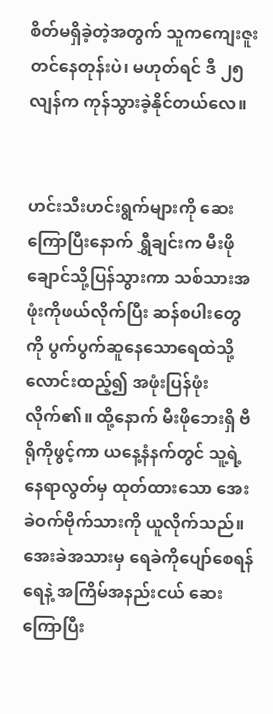စိတ်မရှိခဲ့တဲ့အတွက် သူကကျေးဇူးတင်နေတုန်းပဲ၊ မဟုတ်ရင် ဒီ ၂၅လျန်က ကုန်သွားခဲ့နိုင်တယ်လေ။


ဟင်းသီးဟင်းရွက်များကို ဆေးကြောပြီးနောက် ရွှီချင်းက မီးဖိုချောင်သို့ပြန်သွားကာ သစ်သားအဖုံးကိုဖယ်လိုက်ပြီး ဆန်စပါးတွေကို ပွက်ပွက်ဆူနေသောရေထဲသို့ လောင်းထည့်၍ အဖုံးပြန်ဖုံးလိုက်၏။ ထို့နောက် မီးဖိုဘေးရှိ ဗီရိုကိုဖွင့်ကာ ယနေ့နံနက်တွင် သူ့ရဲ့နေရာလွတ်မှ ထုတ်ထားသော အေးခဲဝက်ဗိုက်သားကို ယူလိုက်သည်။ အေးခဲအသားမှ ရေခဲကိုပျော်စေရန် ရေနဲ့ အကြိမ်အနည်းငယ် ဆေးကြောပြီး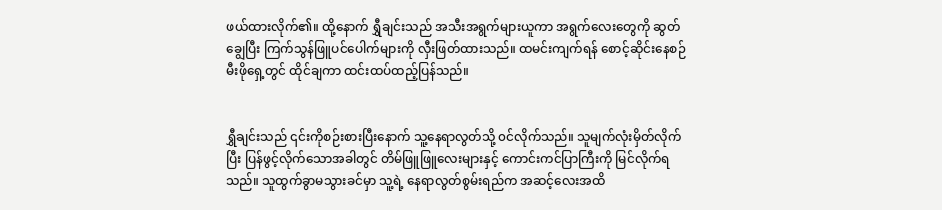ဖယ်ထားလိုက်၏။ ထို့နောက် ရွှီချင်းသည် အသီးအရွက်များယူကာ အရွက်လေးတွေကို ဆွတ်ချွေပြီး ကြက်သွန်ဖြူပင်ပေါက်များကို လှီးဖြတ်ထားသည်။ ထမင်းကျက်ရန် စောင့်ဆိုင်းနေစဉ် မီးဖိုရှေ့တွင် ထိုင်ချကာ ထင်းထပ်ထည့်ပြန်သည်။


ရွှီချင်းသည် ၎င်းကိုစဉ်းစားပြီးနောက် သူ့နေရာလွတ်သို့ ၀င်လိုက်သည်။ သူမျက်လုံးမှိတ်လိုက်ပြီး ပြန်ဖွင့်လိုက်သောအခါတွင် တိမ်ဖြူဖြူလေးများနှင့် ကောင်းကင်ပြာကြီးကို မြင်လိုက်ရသည်။ သူထွက်ခွာမသွားခင်မှာ သူ့ရဲ့ နေရာလွတ်စွမ်းရည်က အဆင့်လေးအထိ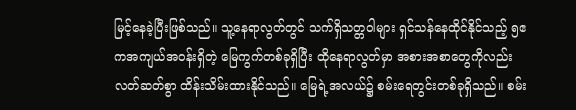မြင့်နေခဲ့ပြီးဖြစ်သည်။ သူ့နေရာလွတ်တွင် သက်ရှိသတ္တဝါများ ရှင်သန်နေထိုင်နိုင်သည့် ၅ဧကအကျယ်အဝန်းရှိတဲ့ မြေကွက်တစ်ခုရှိပြီး ထိုနေရာလွတ်မှာ အစားအစာတွေကိုလည်း လတ်ဆတ်စွာ ထိန်းသိမ်းထားနိုင်သည်။ မြေရဲ့အလယ်၌ စမ်းရေတွင်းတစ်ခုရှိသည်။ စမ်း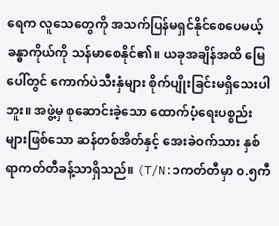ရေက လူသေတွေကို အသက်ပြန်မရှင်နိုင်စေပေမယ့် ခန္ဓာကိုယ်ကို သန်မာစေနိုင်၏။ ယခုအချိန်အထိ မြေပေါ်တွင် ကောက်ပဲသီးနှံများ စိုက်ပျိုးခြင်းမရှိသေးပါဘူး။ အဖွဲ့မှ စုဆောင်းခဲ့သော ထောက်ပံ့ရေးပစ္စည်းများဖြစ်သော ဆန်တစ်အိတ်နှင့် အေးခဲဝက်သား နှစ်ရာကတ်တီခန့်သာရှိသည်။ (T/N:၁ကတ်တီမှာ ၀.၅ကီ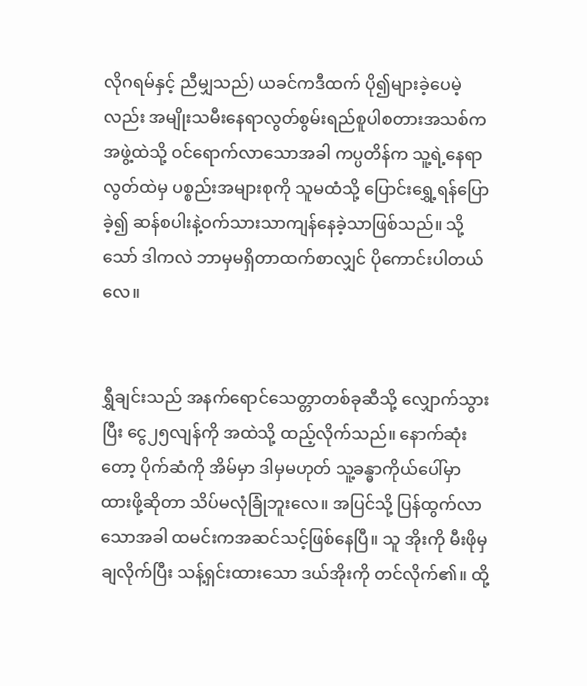လိုဂရမ်နှင့် ညီမျှသည်) ယခင်ကဒီထက် ပို၍များခဲ့ပေမဲ့လည်း အမျိုးသမီးနေရာလွတ်စွမ်းရည်စူပါစတားအသစ်က အဖွဲ့ထဲသို့ ဝင်ရောက်လာသောအခါ ကပ္ပတိန်က သူ့ရဲ့နေရာလွတ်ထဲမှ ပစ္စည်းအများစုကို သူမထံသို့ ပြောင်းရွှေ့ရန်ပြောခဲ့၍ ဆန်စပါးနဲ့ဝက်သားသာကျန်နေခဲ့သာဖြစ်သည်။ သို့သော် ဒါကလဲ ဘာမှမရှိတာထက်စာလျှင် ပိုကောင်းပါတယ်လေ။


ရွှီချင်းသည် အနက်ရောင်သေတ္တာတစ်ခုဆီသို့ လျှောက်သွားပြီး ငွေ၂၅လျန်ကို အထဲသို့ ထည့်လိုက်သည်။ နောက်ဆုံးတော့ ပိုက်ဆံကို အိမ်မှာ ဒါမှမဟုတ် သူ့ခန္ဓာကိုယ်ပေါ်မှာ ထားဖို့ဆိုတာ သိပ်မလုံခြုံဘူးလေ။ အပြင်သို့ ပြန်ထွက်လာသောအခါ ထမင်းကအဆင်သင့်ဖြစ်နေပြီ။ သူ အိုးကို မီးဖိုမှချလိုက်ပြီး သန့်ရှင်းထားသော ဒယ်အိုးကို တင်လိုက်၏။ ထို့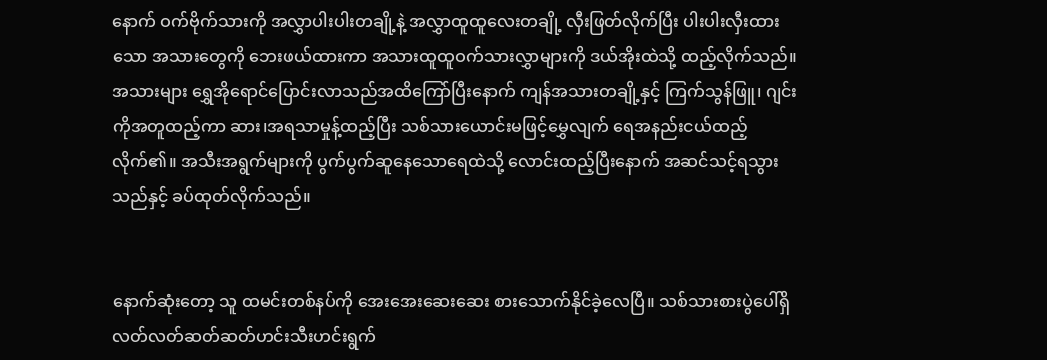နောက် ဝက်ဗိုက်သားကို အလွှာပါးပါးတချို့နဲ့ အလွှာထူထူလေးတချို့ လှီးဖြတ်လိုက်ပြီး ပါးပါးလှီးထားသော အသားတွေကို ဘေးဖယ်ထားကာ အသားထူထူဝက်သားလွှာများကို ဒယ်အိုးထဲသို့ ထည့်လိုက်သည်။ အသားများ ရွှေအိုရောင်ပြောင်းလာသည်အထိကြော်ပြီးနောက် ကျန်အသားတချို့နှင့် ကြက်သွန်ဖြူ၊ ဂျင်းကိုအတူထည့်ကာ ဆား၊အရသာမှုန့်ထည့်ပြီး သစ်သားယောင်းမဖြင့်မွှေလျက် ရေအနည်းငယ်ထည့်လိုက်၏။ အသီးအရွက်များကို ပွက်ပွက်ဆူနေသောရေထဲသို့ လောင်းထည့်ပြီးနောက် အဆင်သင့်ရသွားသည်နှင့် ခပ်ထုတ်လိုက်သည်။


နောက်ဆုံးတော့ သူ ထမင်းတစ်နပ်ကို အေးအေးဆေးဆေး စားသောက်နိုင်ခဲ့လေပြီ။ သစ်သားစားပွဲပေါ်ရှိ လတ်လတ်ဆတ်ဆတ်ဟင်းသီးဟင်းရွက်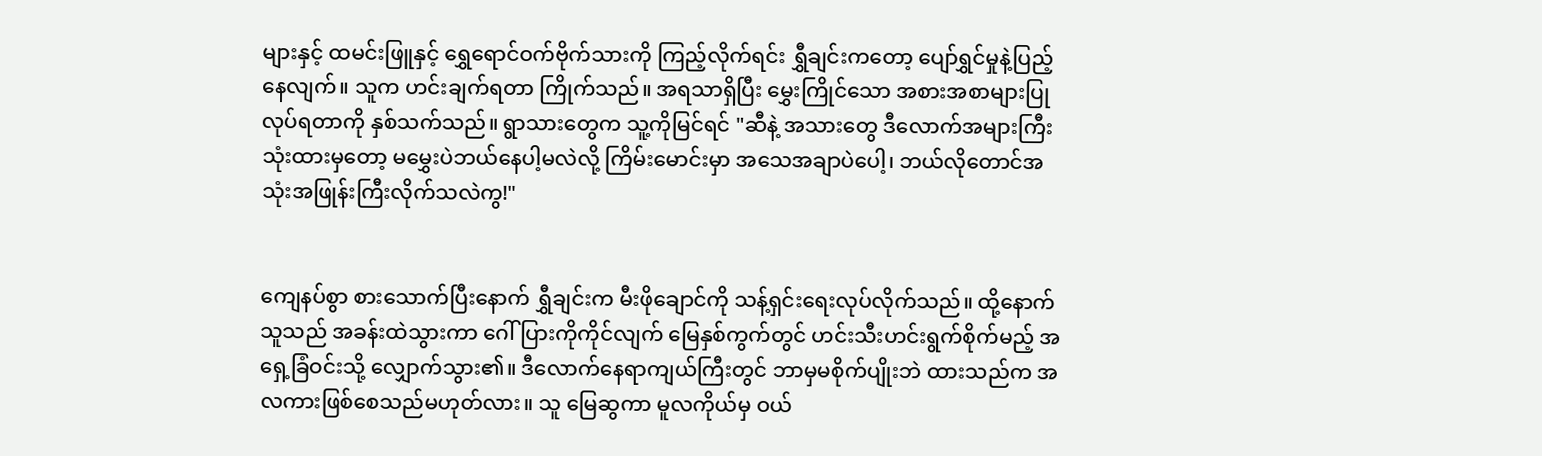များနှင့် ထမင်းဖြူနှင့် ရွှေရောင်ဝက်ဗိုက်သားကို ကြည့်လိုက်ရင်း ရွှီချင်းကတော့ ပျော်ရွှင်မှုနဲ့ပြည့်နေလျက်။ သူက ဟင်းချက်ရတာ ကြိုက်သည်။ အရသာရှိပြီး မွှေးကြိုင်သော အစားအစာများပြုလုပ်ရတာကို နှစ်သက်သည်။ ရွာသားတွေက သူ့ကိုမြင်ရင် "ဆီနဲ့ အသားတွေ ဒီလောက်အများကြီးသုံးထားမှတော့ မမွှေးပဲဘယ်နေပါ့မလဲလို့ ကြိမ်းမောင်းမှာ အသေအချာပဲပေါ့၊ ဘယ်လိုတောင်အသုံးအဖြုန်းကြီးလိုက်သလဲကွ!"


ကျေနပ်စွာ စားသောက်ပြီးနောက် ရွှီချင်းက မီးဖိုချောင်ကို သန့်ရှင်းရေးလုပ်လိုက်သည်။ ထို့နောက် သူသည် အခန်းထဲသွားကာ ဂေါ်ပြားကိုကိုင်လျက် မြေနှစ်ကွက်တွင် ဟင်းသီးဟင်းရွက်စိုက်မည့် အရှေ့ခြံဝင်းသို့ လျှောက်သွား၏။ ဒီလောက်နေရာကျယ်ကြီးတွင် ဘာမှမစိုက်ပျိုးဘဲ ထားသည်က အလကားဖြစ်စေသည်မဟုတ်လား။ သူ မြေဆွကာ မူလကိုယ်မှ ဝယ်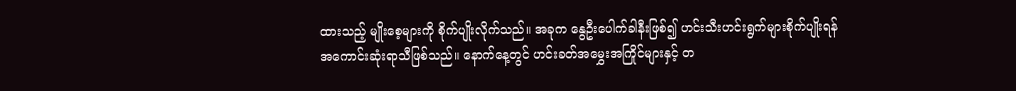ထားသည့် မျိုးစေ့များကို စိုက်ပျိုးလိုက်သည်။ အခုက နွေဦးပေါက်ခါနီးဖြစ်၍ ဟင်းသီးဟင်းရွက်များစိုက်ပျိုးရန် အကောင်းဆုံးရာသီဖြစ်သည်။ နောက်နေ့တွင် ဟင်းခတ်အမွှေးအကြိုင်များနှင့် တ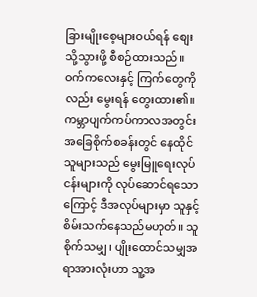ခြားမျိုးစေ့များဝယ်ရန် စျေးသို့သွားဖို့ စီစဉ်ထားသည်။ ဝက်ကလေးနှင့် ကြက်တွေကိုလည်း မွေးရန် တွေးထား၏။ ကမ္ဘာပျက်ကပ်ကာလအတွင်း အခြေစိုက်စခန်းတွင် နေထိုင်သူများသည် မွေးမြူရေးလုပ်ငန်းများကို လုပ်ဆောင်ရသောကြောင့် ဒီအလုပ်များမှာ သူနှင့် စိမ်းသက်နေသည်မဟုတ်။ သူစိုက်သမျှ၊ ပျိုးထောင်သမျှအရာအားလုံးဟာ သူ့အ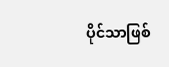ပိုင်သာဖြစ်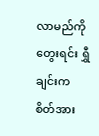လာမည်ကိုတွေးရင်း ရွှီချင်းက စိတ်အား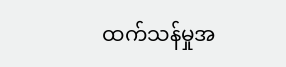ထက်သန်မှုအ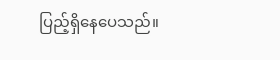ပြည့်ရှိနေပေသည်။